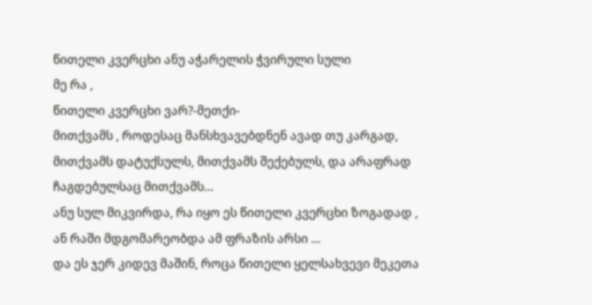წითელი კვერცხი ანუ აჭარელის ჭვირული სული
მე რა ,
წითელი კვერცხი ვარ?-მეთქი-
მითქვამს , როდესაც მანსხვავებდნენ ავად თუ კარგად,
მითქვამს დატუქსულს, მითქვამს შექებულს, და არაფრად ჩაგდებულსაც მითქვამს…
ანუ სულ მიკვირდა, რა იყო ეს წითელი კვერცხი ზოგადად ,
ან რაში მდგომარეობდა ამ ფრაზის არსი …
და ეს ჯერ კიდევ მაშინ, როცა წითელი ყელსახვევი მეკეთა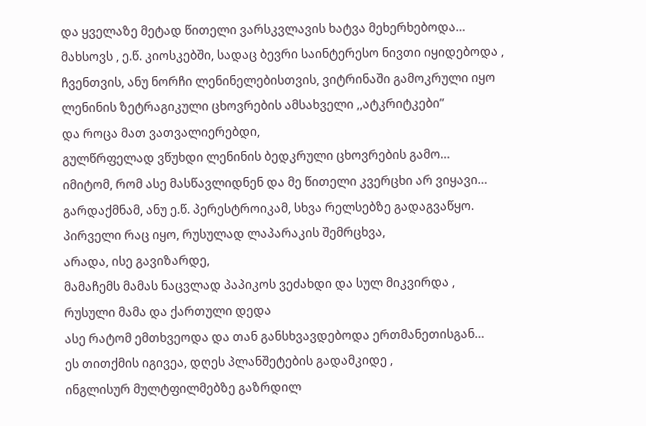და ყველაზე მეტად წითელი ვარსკვლავის ხატვა მეხერხებოდა…
მახსოვს , ე.წ. კიოსკებში, სადაც ბევრი საინტერესო ნივთი იყიდებოდა ,
ჩვენთვის, ანუ ნორჩი ლენინელებისთვის, ვიტრინაში გამოკრული იყო
ლენინის ზეტრაგიკული ცხოვრების ამსახველი ,,ატკრიტკები”
და როცა მათ ვათვალიერებდი,
გულწრფელად ვწუხდი ლენინის ბედკრული ცხოვრების გამო…
იმიტომ, რომ ასე მასწავლიდნენ და მე წითელი კვერცხი არ ვიყავი…
გარდაქმნამ, ანუ ე.წ. პერესტროიკამ, სხვა რელსებზე გადაგვაწყო.
პირველი რაც იყო, რუსულად ლაპარაკის შემრცხვა,
არადა, ისე გავიზარდე,
მამაჩემს მამას ნაცვლად პაპიკოს ვეძახდი და სულ მიკვირდა ,
რუსული მამა და ქართული დედა
ასე რატომ ემთხვეოდა და თან განსხვავდებოდა ერთმანეთისგან…
ეს თითქმის იგივეა, დღეს პლანშეტების გადამკიდე ,
ინგლისურ მულტფილმებზე გაზრდილ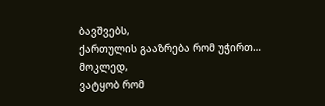ბავშვებს,
ქართულის გააზრება რომ უჭირთ…
მოკლედ,
ვატყობ რომ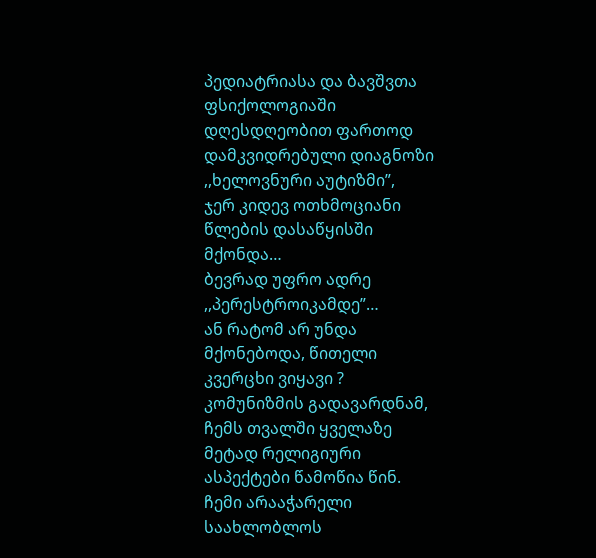პედიატრიასა და ბავშვთა ფსიქოლოგიაში
დღესდღეობით ფართოდ დამკვიდრებული დიაგნოზი
,,ხელოვნური აუტიზმი”,
ჯერ კიდევ ოთხმოციანი წლების დასაწყისში მქონდა…
ბევრად უფრო ადრე ,,პერესტროიკამდე”…
ან რატომ არ უნდა მქონებოდა, წითელი კვერცხი ვიყავი ?
კომუნიზმის გადავარდნამ,
ჩემს თვალში ყველაზე მეტად რელიგიური ასპექტები წამოწია წინ.
ჩემი არააჭარელი საახლობლოს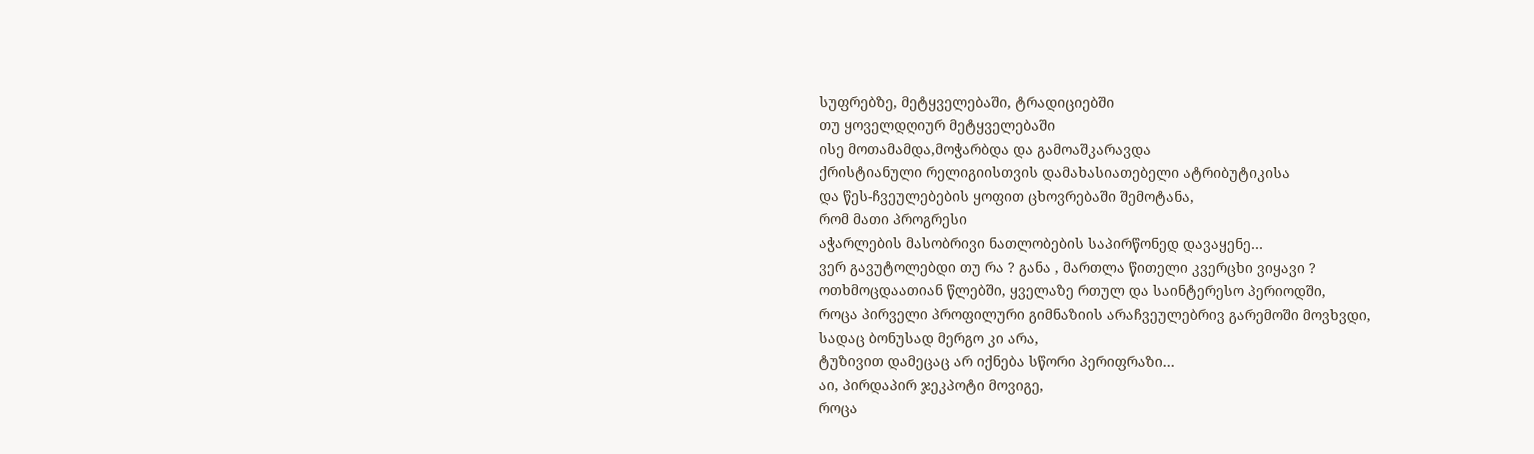სუფრებზე, მეტყველებაში, ტრადიციებში
თუ ყოველდღიურ მეტყველებაში
ისე მოთამამდა,მოჭარბდა და გამოაშკარავდა
ქრისტიანული რელიგიისთვის დამახასიათებელი ატრიბუტიკისა
და წეს-ჩვეულებების ყოფით ცხოვრებაში შემოტანა,
რომ მათი პროგრესი
აჭარლების მასობრივი ნათლობების საპირწონედ დავაყენე…
ვერ გავუტოლებდი თუ რა ? განა , მართლა წითელი კვერცხი ვიყავი ?
ოთხმოცდაათიან წლებში, ყველაზე რთულ და საინტერესო პერიოდში,
როცა პირველი პროფილური გიმნაზიის არაჩვეულებრივ გარემოში მოვხვდი,
სადაც ბონუსად მერგო კი არა,
ტუზივით დამეცაც არ იქნება სწორი პერიფრაზი…
აი, პირდაპირ ჯეკპოტი მოვიგე,
როცა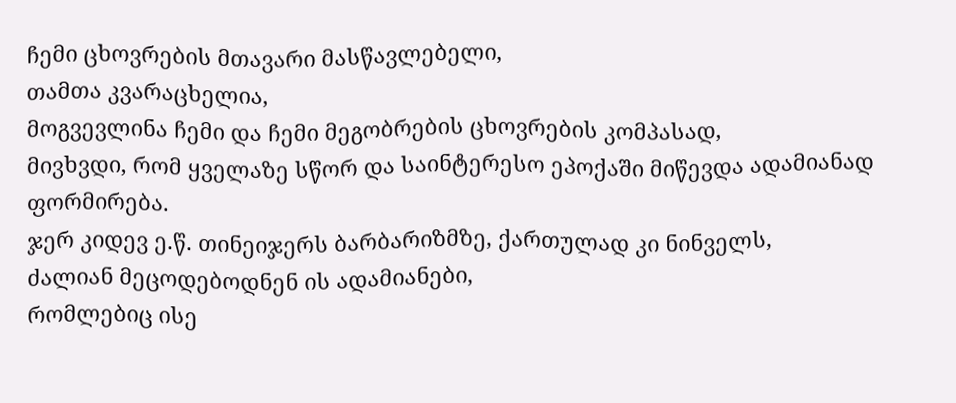ჩემი ცხოვრების მთავარი მასწავლებელი,
თამთა კვარაცხელია,
მოგვევლინა ჩემი და ჩემი მეგობრების ცხოვრების კომპასად,
მივხვდი, რომ ყველაზე სწორ და საინტერესო ეპოქაში მიწევდა ადამიანად ფორმირება.
ჯერ კიდევ ე.წ. თინეიჯერს ბარბარიზმზე, ქართულად კი ნინველს,
ძალიან მეცოდებოდნენ ის ადამიანები,
რომლებიც ისე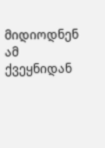მიდიოდნენ ამ ქვეყნიდან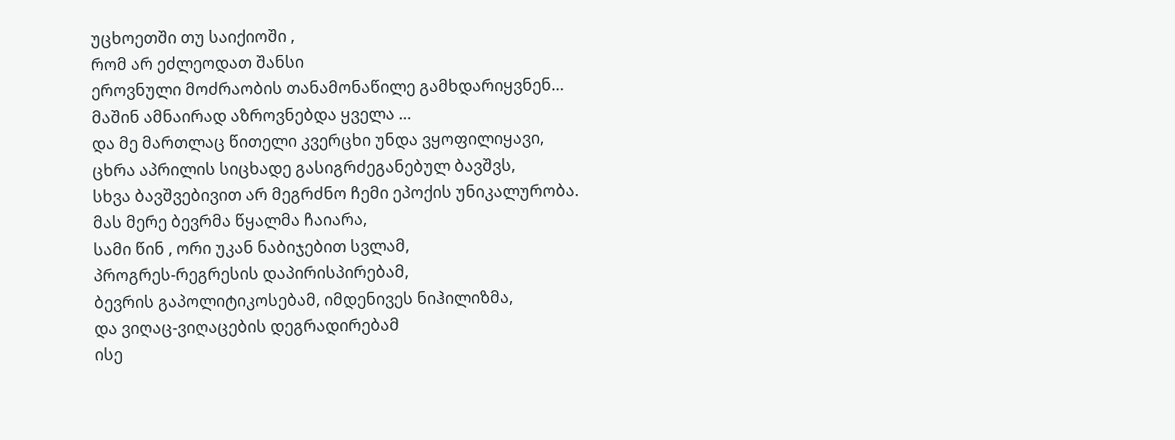უცხოეთში თუ საიქიოში ,
რომ არ ეძლეოდათ შანსი
ეროვნული მოძრაობის თანამონაწილე გამხდარიყვნენ…
მაშინ ამნაირად აზროვნებდა ყველა …
და მე მართლაც წითელი კვერცხი უნდა ვყოფილიყავი,
ცხრა აპრილის სიცხადე გასიგრძეგანებულ ბავშვს,
სხვა ბავშვებივით არ მეგრძნო ჩემი ეპოქის უნიკალურობა.
მას მერე ბევრმა წყალმა ჩაიარა,
სამი წინ , ორი უკან ნაბიჯებით სვლამ,
პროგრეს-რეგრესის დაპირისპირებამ,
ბევრის გაპოლიტიკოსებამ, იმდენივეს ნიჰილიზმა,
და ვიღაც-ვიღაცების დეგრადირებამ
ისე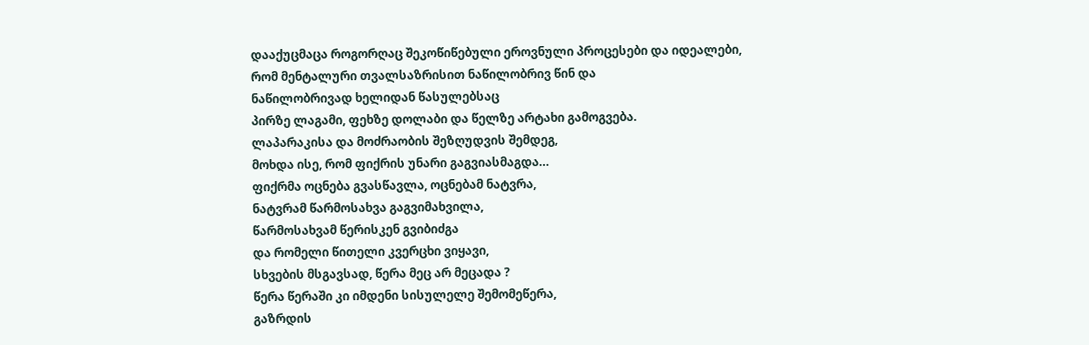დააქუცმაცა როგორღაც შეკოწიწებული ეროვნული პროცესები და იდეალები,
რომ მენტალური თვალსაზრისით ნაწილობრივ წინ და
ნაწილობრივად ხელიდან წასულებსაც
პირზე ლაგამი, ფეხზე დოლაბი და წელზე არტახი გამოგვება.
ლაპარაკისა და მოძრაობის შეზღუდვის შემდეგ,
მოხდა ისე, რომ ფიქრის უნარი გაგვიასმაგდა…
ფიქრმა ოცნება გვასწავლა, ოცნებამ ნატვრა,
ნატვრამ წარმოსახვა გაგვიმახვილა,
წარმოსახვამ წერისკენ გვიბიძგა
და რომელი წითელი კვერცხი ვიყავი,
სხვების მსგავსად, წერა მეც არ მეცადა ?
წერა წერაში კი იმდენი სისულელე შემომეწერა,
გაზრდის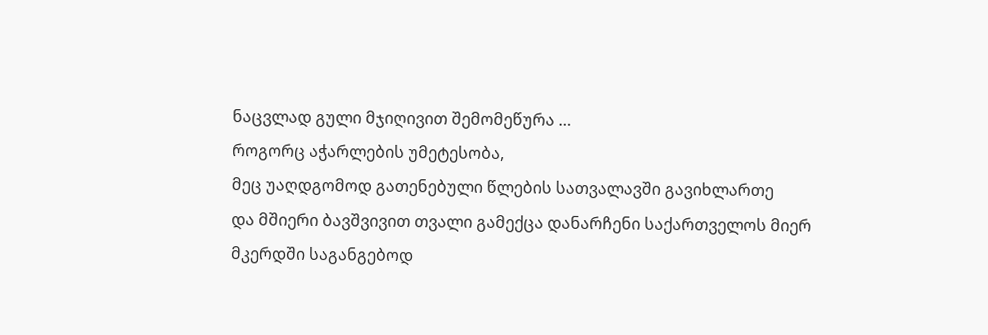ნაცვლად გული მჯიღივით შემომეწურა …
როგორც აჭარლების უმეტესობა,
მეც უაღდგომოდ გათენებული წლების სათვალავში გავიხლართე
და მშიერი ბავშვივით თვალი გამექცა დანარჩენი საქართველოს მიერ
მკერდში საგანგებოდ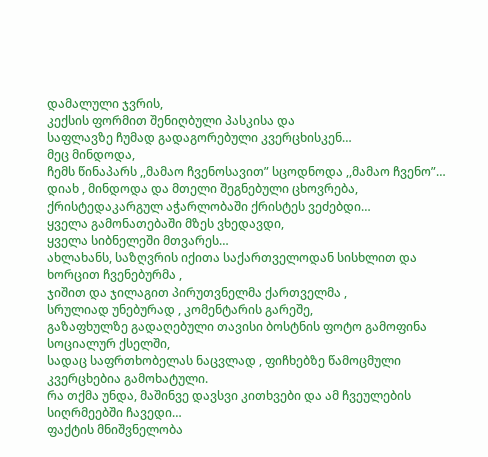დამალული ჯვრის,
კექსის ფორმით შენიღბული პასკისა და
საფლავზე ჩუმად გადაგორებული კვერცხისკენ…
მეც მინდოდა,
ჩემს წინაპარს ,,მამაო ჩვენოსავით” სცოდნოდა ,,მამაო ჩვენო”…
დიახ , მინდოდა და მთელი შეგნებული ცხოვრება,
ქრისტედაკარგულ აჭარლობაში ქრისტეს ვეძებდი…
ყველა გამონათებაში მზეს ვხედავდი,
ყველა სიბნელეში მთვარეს…
ახლახანს, საზღვრის იქითა საქართველოდან სისხლით და ხორცით ჩვენებურმა ,
ჯიშით და ჯილაგით პირუთვნელმა ქართველმა ,
სრულიად უნებურად , კომენტარის გარეშე,
გაზაფხულზე გადაღებული თავისი ბოსტნის ფოტო გამოფინა სოციალურ ქსელში,
სადაც საფრთხობელას ნაცვლად , ფიჩხებზე წამოცმული კვერცხებია გამოხატული.
რა თქმა უნდა, მაშინვე დავსვი კითხვები და ამ ჩვეულების სიღრმეებში ჩავედი…
ფაქტის მნიშვნელობა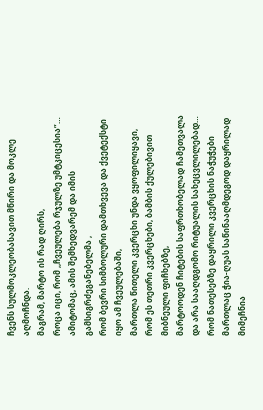ჩვენს სულმოკლეობასავით მწირი და მოკლე აღმოჩნდა.
მაგრამ, მარტო ის რად ღირს,
როცა იცი, რომ ,,ჩვეულება რჯულზე უმტკიცესია”…
ამიტომაც, ამის შემხედვარემ და იმის გამსიგრძეგანებელმა ,
რომ ბევრი სიმბოლური დამთხვევა და ქვეტექსტი იყო ამ ჩვეულებაში,
მართლა წითელი კვერცხი უნდა ვყოფილიყავი,
რომ ეს თეთრი კვერცხები, ბამბის ქულებივით მიბნეული ფიჩხებზე,
მარტოოდენ ჩიტების საფრთხობელად ჩამეთვალა
და არა სააღდგომო რიტუალის სახეცვლილებად…
რომ ნათესებზე დაყრილი კვერცხის ნაჭუჭები
მართლაც ჭია-ღუას საწინააღმდეგოდ დაყრილად მიმეჩნია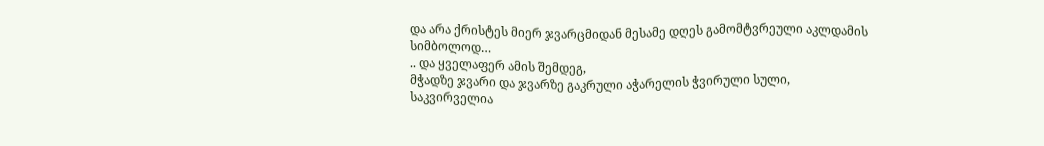და არა ქრისტეს მიერ ჯვარცმიდან მესამე დღეს გამომტვრეული აკლდამის სიმბოლოდ…
.. და ყველაფერ ამის შემდეგ,
მჭადზე ჯვარი და ჯვარზე გაკრული აჭარელის ჭვირული სული,
საკვირველია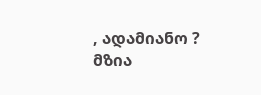, ადამიანო ?
მზია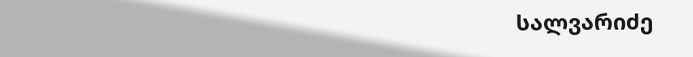სალვარიძე